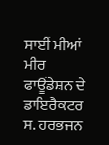ਸਾਈਂ ਮੀਆਂ ਮੀਰ ਫਾਊਂਡੇਸ਼ਨ ਦੇ ਡਾਇਰੈਕਟਰ ਸ. ਹਰਭਜਨ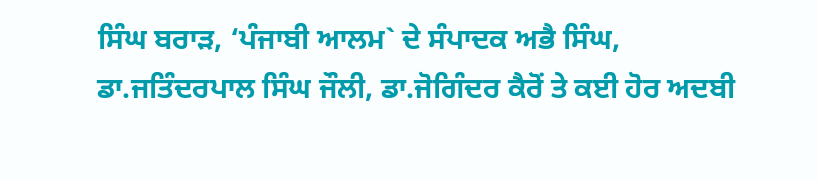ਸਿੰਘ ਬਰਾੜ, ‘ਪੰਜਾਬੀ ਆਲਮ` ਦੇ ਸੰਪਾਦਕ ਅਭੈ ਸਿੰਘ, ਡਾ.ਜਤਿੰਦਰਪਾਲ ਸਿੰਘ ਜੌਲੀ, ਡਾ.ਜੋਗਿੰਦਰ ਕੈਰੋਂ ਤੇ ਕਈ ਹੋਰ ਅਦਬੀ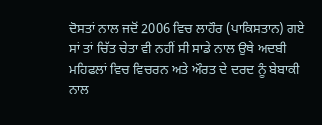ਦੋਸਤਾਂ ਨਾਲ ਜਦੋਂ 2006 ਵਿਚ ਲਾਹੌਰ (ਪਾਕਿਸਤਾਨ) ਗਏ ਸਾਂ ਤਾਂ ਚਿੱਤ ਚੇਤਾ ਵੀ ਨਹੀਂ ਸੀ ਸਾਡੇ ਨਾਲ ਉਥੇ ਅਦਬੀ ਮਹਿਫਲਾਂ ਵਿਚ ਵਿਚਰਨ ਅਤੇ ਔਰਤ ਦੇ ਦਰਦ ਨੂੰ ਬੇਬਾਕੀ ਨਾਲ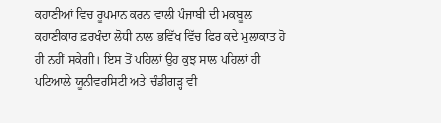ਕਹਾਣੀਆਂ ਵਿਚ ਰੂਪਮਾਨ ਕਰਨ ਵਾਲੀ ਪੰਜਾਬੀ ਦੀ ਮਕਬੂਲ ਕਹਾਣੀਕਾਰ ਫ਼ਰਖੰਦਾ ਲੋਧੀ ਨਾਲ ਭਵਿੱਖ ਵਿੱਚ ਫਿਰ ਕਦੇ ਮੁਲਾਕਾਤ ਹੋ ਹੀ ਨਹੀਂ ਸਕੇਗੀ। ਇਸ ਤੋਂ ਪਹਿਲਾਂ ਉਹ ਕੁਝ ਸਾਲ ਪਹਿਲਾਂ ਹੀ ਪਟਿਆਲੇ ਯੂਨੀਵਰਸਿਟੀ ਅਤੇ ਚੰਡੀਗੜ੍ਹ ਵੀ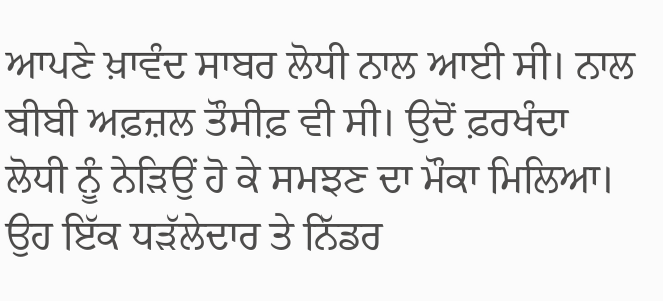ਆਪਣੇ ਖ਼ਾਵੰਦ ਸਾਬਰ ਲੋਧੀ ਨਾਲ ਆਈ ਸੀ। ਨਾਲ ਬੀਬੀ ਅਫ਼ਜ਼ਲ ਤੌਸੀਫ਼ ਵੀ ਸੀ। ਉਦੋਂ ਫ਼ਰਖੰਦਾ ਲੋਧੀ ਨੂੰ ਨੇੜਿਉਂ ਹੋ ਕੇ ਸਮਝਣ ਦਾ ਮੌਕਾ ਮਿਲਿਆ। ਉਹ ਇੱਕ ਧੜੱਲੇਦਾਰ ਤੇ ਨਿੱਡਰ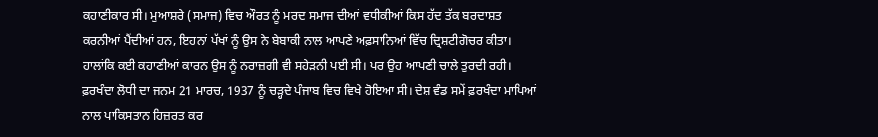ਕਹਾਣੀਕਾਰ ਸੀ। ਮੁਆਸ਼ਰੇ (ਸਮਾਜ) ਵਿਚ ਔਰਤ ਨੂੰ ਮਰਦ ਸਮਾਜ ਦੀਆਂ ਵਧੀਕੀਆਂ ਕਿਸ ਹੱਦ ਤੱਕ ਬਰਦਾਸ਼ਤ ਕਰਨੀਆਂ ਪੈਂਦੀਆਂ ਹਨ, ਇਹਨਾਂ ਪੱਖਾਂ ਨੂੰ ਉਸ ਨੇ ਬੇਬਾਕੀ ਨਾਲ ਆਪਣੇ ਅਫ਼ਸਾਨਿਆਂ ਵਿੱਚ ਦ੍ਰਿਸ਼ਟੀਗੋਚਰ ਕੀਤਾ। ਹਾਲਾਂਕਿ ਕਈ ਕਹਾਣੀਆਂ ਕਾਰਨ ਉਸ ਨੂੰ ਨਰਾਜ਼ਗੀ ਵੀ ਸਹੇੜਨੀ ਪਈ ਸੀ। ਪਰ ਉਹ ਆਪਣੀ ਚਾਲੇ ਤੁਰਦੀ ਰਹੀ।
ਫ਼ਰਖੰਦਾ ਲੋਧੀ ਦਾ ਜਨਮ 21 ਮਾਰਚ, 1937 ਨੂੰ ਚੜ੍ਹਦੇ ਪੰਜਾਬ ਵਿਚ ਵਿਖੇ ਹੋਇਆ ਸੀ। ਦੇਸ਼ ਵੰਡ ਸਮੇਂ ਫ਼ਰਖੰਦਾ ਮਾਪਿਆਂ ਨਾਲ ਪਾਕਿਸਤਾਨ ਹਿਜ਼ਰਤ ਕਰ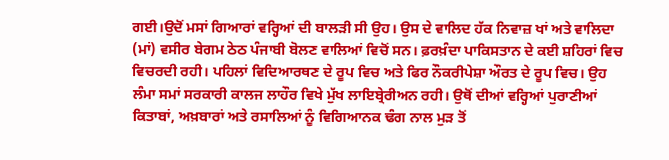ਗਈ।ਉਦੋਂ ਮਸਾਂ ਗਿਆਰਾਂ ਵਰ੍ਹਿਆਂ ਦੀ ਬਾਲੜੀ ਸੀ ਉਹ। ਉਸ ਦੇ ਵਾਲਿਦ ਹੱਕ ਨਿਵਾਜ਼ ਖਾਂ ਅਤੇ ਵਾਲਿਦਾ (ਮਾਂ) ਵਸੀਰ ਬੇਗਮ ਠੇਠ ਪੰਜਾਬੀ ਬੋਲਣ ਵਾਲਿਆਂ ਵਿਚੋਂ ਸਨ। ਫ਼ਰਖ਼ੰਦਾ ਪਾਕਿਸਤਾਨ ਦੇ ਕਈ ਸ਼ਹਿਰਾਂ ਵਿਚ ਵਿਚਰਦੀ ਰਹੀ। ਪਹਿਲਾਂ ਵਿਦਿਆਰਥਣ ਦੇ ਰੂਪ ਵਿਚ ਅਤੇ ਫਿਰ ਨੌਕਰੀਪੇਸ਼ਾ ਔਰਤ ਦੇ ਰੂਪ ਵਿਚ। ਉਹ ਲੰਮਾ ਸਮਾਂ ਸਰਕਾਰੀ ਕਾਲਜ ਲਾਹੌਰ ਵਿਖੇ ਮੁੱਖ ਲਾਇਬ੍ਰੇਰੀਅਨ ਰਹੀ। ਉਥੋਂ ਦੀਆਂ ਵਰ੍ਹਿਆਂ ਪੁਰਾਣੀਆਂ ਕਿਤਾਬਾਂ, ਅਖ਼ਬਾਰਾਂ ਅਤੇ ਰਸਾਲਿਆਂ ਨੂੰ ਵਿਗਿਆਨਕ ਢੰਗ ਨਾਲ ਮੁੜ ਤੋਂ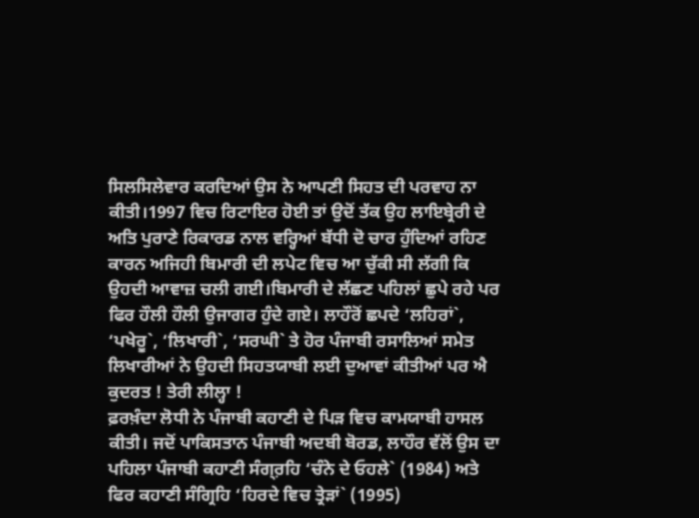ਸਿਲਸਿਲੇਵਾਰ ਕਰਦਿਆਂ ਉਸ ਨੇ ਆਪਣੀ ਸਿਹਤ ਦੀ ਪਰਵਾਹ ਨਾ ਕੀਤੀ।1997 ਵਿਚ ਰਿਟਾਇਰ ਹੋਈ ਤਾਂ ਉਦੋਂ ਤੱਕ ਉਹ ਲਾਇਬ੍ਰੇਰੀ ਦੇ ਅਤਿ ਪੁਰਾਣੇ ਰਿਕਾਰਡ ਨਾਲ ਵਰ੍ਹਿਆਂ ਬੱਧੀ ਦੋ ਚਾਰ ਹੁੰਦਿਆਂ ਰਹਿਣ ਕਾਰਨ ਅਜਿਹੀ ਬਿਮਾਰੀ ਦੀ ਲਪੇਟ ਵਿਚ ਆ ਚੁੱਕੀ ਸੀ ਲੱਗੀ ਕਿ ਉਹਦੀ ਆਵਾਜ਼ ਚਲੀ ਗਈ।ਬਿਮਾਰੀ ਦੇ ਲੱਛਣ ਪਹਿਲਾਂ ਛੁਪੇ ਰਹੇ ਪਰ ਫਿਰ ਹੌਲੀ ਹੌਲੀ ਉਜਾਗਰ ਹੁੰਦੇ ਗਏ। ਲਾਹੌਰੋਂ ਛਪਦੇ ‘ਲਹਿਰਾਂ`, ‘ਪਖੇਰੂ`, ‘ਲਿਖਾਰੀ`, ‘ਸਰਘੀ` ਤੇ ਹੋਰ ਪੰਜਾਬੀ ਰਸਾਲਿਆਂ ਸਮੇਤ ਲਿਖਾਰੀਆਂ ਨੇ ਉਹਦੀ ਸਿਹਤਯਾਬੀ ਲਈ ਦੁਆਵਾਂ ਕੀਤੀਆਂ ਪਰ ਐ ਕੁਦਰਤ ! ਤੇਰੀ ਲੀਲ੍ਹਾ !
ਫ਼ਰਖ਼ੰਦਾ ਲੋਧੀ ਨੇ ਪੰਜਾਬੀ ਕਹਾਣੀ ਦੇ ਪਿੜ ਵਿਚ ਕਾਮਯਾਬੀ ਹਾਸਲ ਕੀਤੀ। ਜਦੋਂ ਪਾਕਿਸਤਾਨ ਪੰਜਾਬੀ ਅਦਬੀ ਬੋਰਡ, ਲਾਹੌਰ ਵੱਲੋਂ ਉਸ ਦਾ ਪਹਿਲਾ ਪੰਜਾਬੀ ਕਹਾਣੀ ਸੰਗ੍ਰ਼ਹਿ ‘ਚੰਨੇ ਦੇ ਓਹਲੇ` (1984) ਅਤੇ ਫਿਰ ਕਹਾਣੀ ਸੰਗ੍ਰਿਹਿ ‘ਹਿਰਦੇ ਵਿਚ ਤ੍ਰੇੜਾਂ` (1995)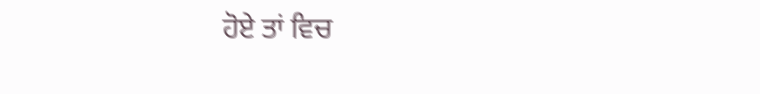ਹੋਏ ਤਾਂ ਵਿਚ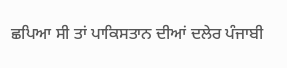ਛਪਿਆ ਸੀ ਤਾਂ ਪਾਕਿਸਤਾਨ ਦੀਆਂ ਦਲੇਰ ਪੰਜਾਬੀ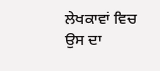ਲੇਖਕਾਵਾਂ ਵਿਚ ਉਸ ਦਾ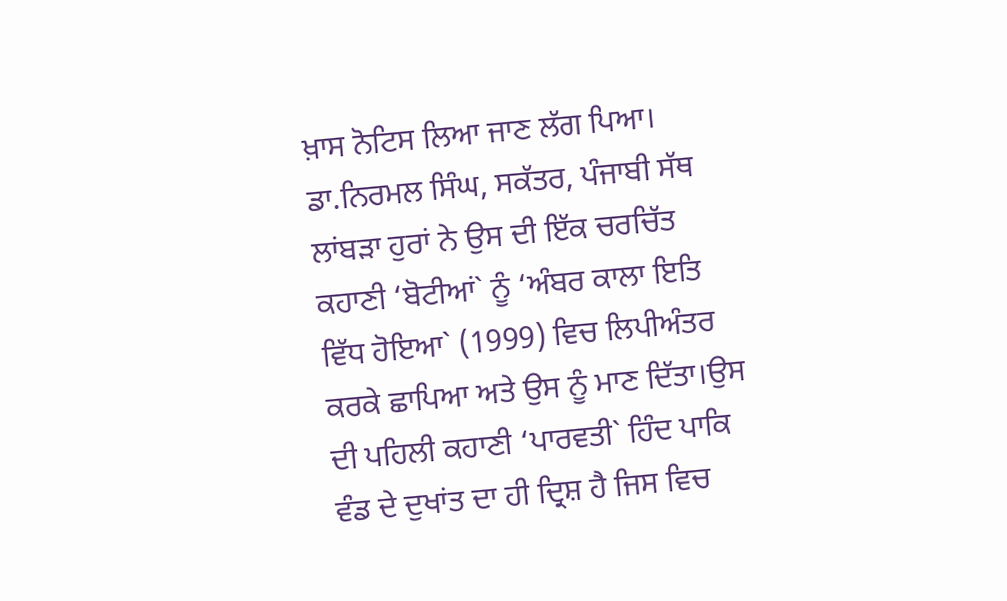ਖ਼ਾਸ ਨੋਟਿਸ ਲਿਆ ਜਾਣ ਲੱਗ ਪਿਆ। ਡਾ.ਨਿਰਮਲ ਸਿੰਘ, ਸਕੱਤਰ, ਪੰਜਾਬੀ ਸੱਥ ਲਾਂਬੜਾ ਹੁਰਾਂ ਨੇ ਉਸ ਦੀ ਇੱਕ ਚਰਚਿੱਤ ਕਹਾਣੀ ‘ਬੋਟੀਆਂ` ਨੂੰ ‘ਅੰਬਰ ਕਾਲਾ ਇਤਿ ਵਿੱਧ ਹੋਇਆ` (1999) ਵਿਚ ਲਿਪੀਅੰਤਰ ਕਰਕੇ ਛਾਪਿਆ ਅਤੇ ਉਸ ਨੂੰ ਮਾਣ ਦਿੱਤਾ।ਉਸ ਦੀ ਪਹਿਲੀ ਕਹਾਣੀ ‘ਪਾਰਵਤੀ` ਹਿੰਦ ਪਾਕਿ ਵੰਡ ਦੇ ਦੁਖਾਂਤ ਦਾ ਹੀ ਦ੍ਰਿਸ਼ ਹੈ ਜਿਸ ਵਿਚ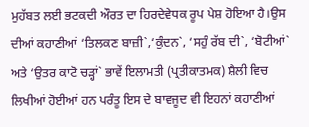ਮੁਹੱਬਤ ਲਈ ਭਟਕਦੀ ਔਰਤ ਦਾ ਹਿਰਦੇਵੇਧਕ ਰੂਪ ਪੇਸ਼ ਹੋਇਆ ਹੈ।ਉਸ ਦੀਆਂ ਕਹਾਣੀਆਂ ‘ਤਿਲਕਣ ਬਾਜ਼ੀ`,‘ਕੁੰਦਨ`, ‘ਸਹੁੰ ਰੱਬ ਦੀ`, ‘ਬੋਟੀਆਂ` ਅਤੇ ‘ਉਤਰ ਕਾਟੋ ਚੜ੍ਹਾਂ` ਭਾਵੇਂ ਇਲਾਮਤੀ (ਪ੍ਰਤੀਕਾਤਮਕ) ਸ਼ੈਲੀ ਵਿਚ ਲਿਖੀਆਂ ਹੋਈਆਂ ਹਨ ਪਰੰਤੂ ਇਸ ਦੇ ਬਾਵਜੂਦ ਵੀ ਇਹਨਾਂ ਕਹਾਣੀਆਂ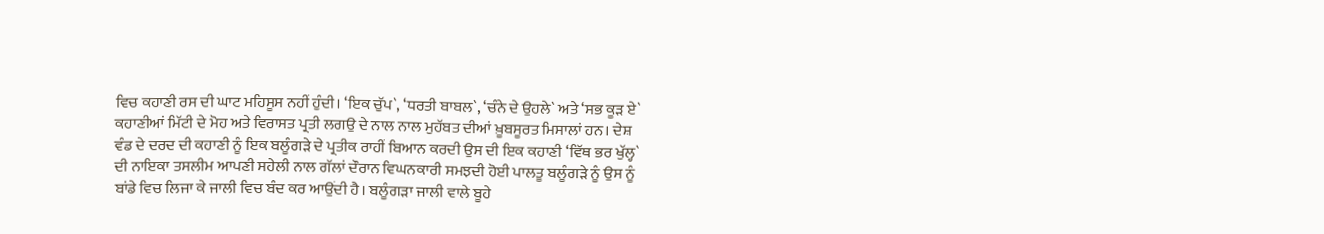ਵਿਚ ਕਹਾਣੀ ਰਸ ਦੀ ਘਾਟ ਮਹਿਸੂਸ ਨਹੀਂ ਹੁੰਦੀ। ‘ਇਕ ਚੁੱਪ`, ‘ਧਰਤੀ ਬਾਬਲ`, ‘ਚੰਨੇ ਦੇ ਉਹਲੇ` ਅਤੇ ‘ਸਭ ਕੂੜ ਏ` ਕਹਾਣੀਆਂ ਮਿੱਟੀ ਦੇ ਮੋਹ ਅਤੇ ਵਿਰਾਸਤ ਪ੍ਰਤੀ ਲਗਉ ਦੇ ਨਾਲ ਨਾਲ ਮੁਹੱਬਤ ਦੀਆਂ ਖ਼ੂਬਸੂਰਤ ਮਿਸਾਲਾਂ ਹਨ। ਦੇਸ਼ ਵੰਡ ਦੇ ਦਰਦ ਦੀ ਕਹਾਣੀ ਨੂੰ ਇਕ ਬਲੂੰਗੜੇ ਦੇ ਪ੍ਰਤੀਕ ਰਾਹੀਂ ਬਿਆਨ ਕਰਦੀ ਉਸ ਦੀ ਇਕ ਕਹਾਣੀ ‘ਵਿੱਥ ਭਰ ਖੁੱਲ੍ਹ` ਦੀ ਨਾਇਕਾ ਤਸਲੀਮ ਆਪਣੀ ਸਹੇਲੀ ਨਾਲ ਗੱਲਾਂ ਦੌਰਾਨ ਵਿਘਨਕਾਰੀ ਸਮਝਦੀ ਹੋਈ ਪਾਲਤੂ ਬਲੂੰਗੜੇ ਨੂੰ ਉਸ ਨੂੰ ਬਾਂਡੇ ਵਿਚ ਲਿਜਾ ਕੇ ਜਾਲੀ ਵਿਚ ਬੰਦ ਕਰ ਆਉਂਦੀ ਹੈ। ਬਲੂੰਗੜਾ ਜਾਲੀ ਵਾਲੇ ਬੂਹੇ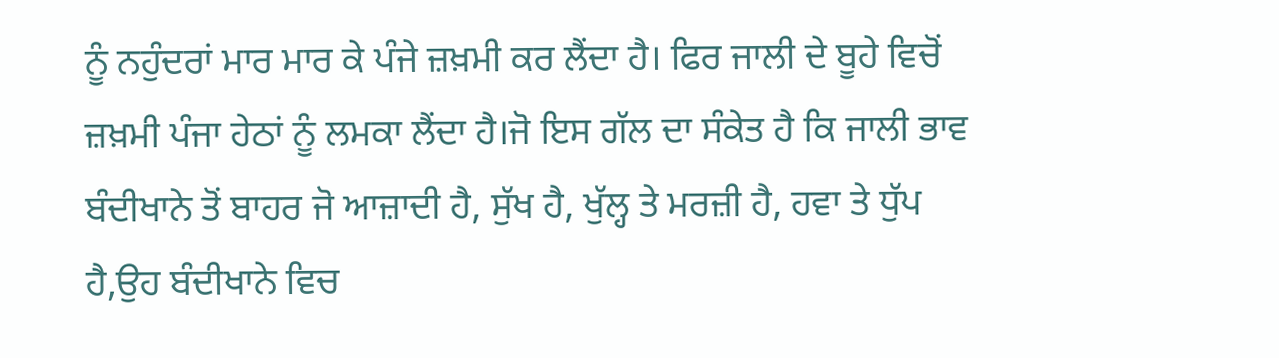ਨੂੰ ਨਹੁੰਦਰਾਂ ਮਾਰ ਮਾਰ ਕੇ ਪੰਜੇ ਜ਼ਖ਼ਮੀ ਕਰ ਲੈਂਦਾ ਹੈ। ਫਿਰ ਜਾਲੀ ਦੇ ਬੂਹੇ ਵਿਚੋਂ ਜ਼ਖ਼ਮੀ ਪੰਜਾ ਹੇਠਾਂ ਨੂੰ ਲਮਕਾ ਲੈਂਦਾ ਹੈ।ਜੋ ਇਸ ਗੱਲ ਦਾ ਸੰਕੇਤ ਹੈ ਕਿ ਜਾਲੀ ਭਾਵ ਬੰਦੀਖਾਨੇ ਤੋਂ ਬਾਹਰ ਜੋ ਆਜ਼ਾਦੀ ਹੈ, ਸੁੱਖ ਹੈ, ਖੁੱਲ੍ਹ ਤੇ ਮਰਜ਼ੀ ਹੈ, ਹਵਾ ਤੇ ਧੁੱਪ ਹੈ,ਉਹ ਬੰਦੀਖਾਨੇ ਵਿਚ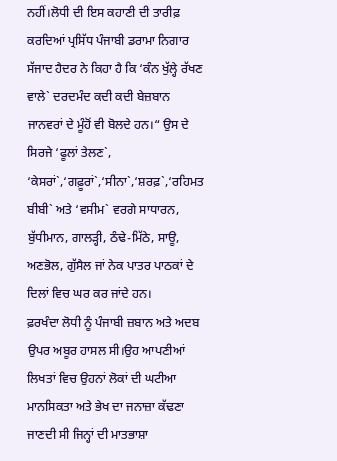ਨਹੀਂ।ਲੋਧੀ ਦੀ ਇਸ ਕਹਾਣੀ ਦੀ ਤਾਰੀਫ਼ ਕਰਦਿਆਂ ਪ੍ਰਸਿੱਧ ਪੰਜਾਬੀ ਡਰਾਮਾ ਨਿਗਾਰ ਸੱਜਾਦ ਹੈਦਰ ਨੇ ਕਿਹਾ ਹੈ ਕਿ ‘ਕੰਨ ਖੁੱਲ੍ਹੇ ਰੱਖਣ ਵਾਲੇ` ਦਰਦਮੰਦ ਕਦੀ ਕਦੀ ਬੇਜ਼ਬਾਨ ਜਾਨਵਰਾਂ ਦੇ ਮੂੰਹੋਂ ਵੀ ਬੋਲਦੇ ਹਨ।“ ਉਸ ਦੇ ਸਿਰਜੇ ‘ਫੂਲਾਂ ਤੇਲਣ`, ‘ਕੇਸਰਾਂ`,‘ਗਫ਼ੂਰਾਂ`,‘ਸੀਨਾ`,‘ਸ਼ਰਫ਼`,‘ਰਹਿਮਤ ਬੀਬੀ` ਅਤੇ ‘ਵਸੀਮ` ਵਰਗੇ ਸਾਧਾਰਨ, ਬੁੱਧੀਮਾਨ, ਗਾਲੜ੍ਹੀ, ਠੰਢੇ-ਮਿੱਠੇ, ਸਾਊ, ਅਣਭੋਲ, ਗੁੱਸੈਲ ਜਾਂ ਨੇਕ ਪਾਤਰ ਪਾਠਕਾਂ ਦੇ ਦਿਲਾਂ ਵਿਚ ਘਰ ਕਰ ਜਾਂਦੇ ਹਨ।
ਫ਼ਰਖੰਦਾ ਲੋਧੀ ਨੂੰ ਪੰਜਾਬੀ ਜ਼ਬਾਨ ਅਤੇ ਅਦਬ ਉਪਰ ਅਬੂਰ ਹਾਸਲ ਸੀ।ਉਹ ਆਪਣੀਆਂ ਲਿਖਤਾਂ ਵਿਚ ਉਹਨਾਂ ਲੋਕਾਂ ਦੀ ਘਟੀਆ ਮਾਨਸਿਕਤਾ ਅਤੇ ਭੇਖ ਦਾ ਜਨਾਜ਼ਾ ਕੱਢਣਾ ਜਾਣਦੀ ਸੀ ਜਿਨ੍ਹਾਂ ਦੀ ਮਾਤਭਾਸ਼ਾ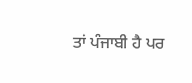ਤਾਂ ਪੰਜਾਬੀ ਹੈ ਪਰ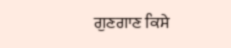ਗੁਣਗਾਣ ਕਿਸੇ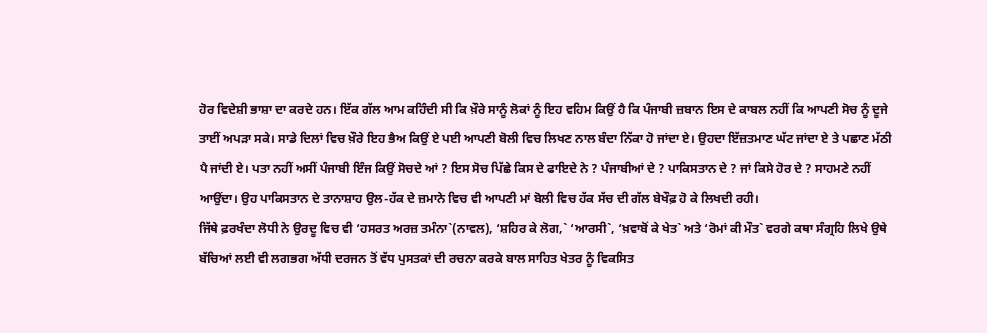ਹੋਰ ਵਿਦੇਸ਼ੀ ਭਾਸ਼ਾ ਦਾ ਕਰਦੇ ਹਨ। ਇੱਕ ਗੱਲ ਆਮ ਕਹਿੰਦੀ ਸੀ ਕਿ ਖ਼ੌਰੇ ਸਾਨੂੰ ਲੋਕਾਂ ਨੂੰ ਇਹ ਵਹਿਮ ਕਿਉਂ ਹੈ ਕਿ ਪੰਜਾਬੀ ਜ਼ਬਾਨ ਇਸ ਦੇ ਕਾਬਲ ਨਹੀਂ ਕਿ ਆਪਣੀ ਸੋਚ ਨੂੰ ਦੂਜੇ ਤਾਈਂ ਅਪੜਾ ਸਕੇ। ਸਾਡੇ ਦਿਲਾਂ ਵਿਚ ਖ਼ੌਰੇ ਇਹ ਭੈਅ ਕਿਉਂ ਏ ਪਈ ਆਪਣੀ ਬੋਲੀ ਵਿਚ ਲਿਖਣ ਨਾਲ ਬੰਦਾ ਨਿੱਕਾ ਹੋ ਜਾਂਦਾ ਏ। ਉਹਦਾ ਇੱਜ਼ਤਮਾਣ ਘੱਟ ਜਾਂਦਾ ਏ ਤੇ ਪਛਾਣ ਮੱਠੀ ਪੈ ਜਾਂਦੀ ਏ। ਪਤਾ ਨਹੀਂ ਅਸੀਂ ਪੰਜਾਬੀ ਇੰਜ ਕਿਉਂ ਸੋਚਦੇ ਆਂ ? ਇਸ ਸੋਚ ਪਿੱਛੇ ਕਿਸ ਦੇ ਫਾਇਦੇ ਨੇ ? ਪੰਜਾਬੀਆਂ ਦੇ ? ਪਾਕਿਸਤਾਨ ਦੇ ? ਜਾਂ ਕਿਸੇ ਹੋਰ ਦੇ ? ਸਾਹਮਣੇ ਨਹੀਂ ਆਉਂਦਾ। ਉਹ ਪਾਕਿਸਤਾਨ ਦੇ ਤਾਨਾਸ਼ਾਹ ਉਲ-ਹੱਕ ਦੇ ਜ਼ਮਾਨੇ ਵਿਚ ਵੀ ਆਪਣੀ ਮਾਂ ਬੋਲੀ ਵਿਚ ਹੱਕ ਸੱਚ ਦੀ ਗੱਲ ਬੇਖੌਫ਼ ਹੋ ਕੇ ਲਿਖਦੀ ਰਹੀ।
ਜਿੱਥੇ ਫ਼ਰਖੰਦਾ ਲੋਧੀ ਨੇ ਉਰਦੂ ਵਿਚ ਵੀ ‘ਹਸਰਤ ਅਰਜ਼ ਤਮੰਨਾ`(ਨਾਵਲ), ‘ਸ਼ਹਿਰ ਕੇ ਲੋਗ,` ‘ਆਰਸੀ`, ‘ਖ਼ਵਾਬੋਂ ਕੇ ਖੇਤ` ਅਤੇ ‘ਰੋਮਾਂ ਕੀ ਮੌਤ` ਵਰਗੇ ਕਥਾ ਸੰਗ੍ਰਹਿ ਲਿਖੇ ਉਥੇ ਬੱਚਿਆਂ ਲਈ ਵੀ ਲਗਭਗ ਅੱਧੀ ਦਰਜਨ ਤੋਂ ਵੱਧ ਪੁਸਤਕਾਂ ਦੀ ਰਚਨਾ ਕਰਕੇ ਬਾਲ ਸਾਹਿਤ ਖੇਤਰ ਨੂੰ ਵਿਕਸਿਤ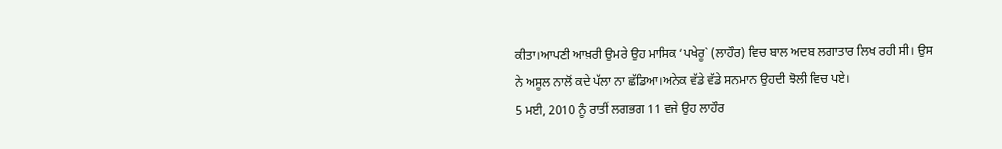ਕੀਤਾ।ਆਪਣੀ ਆਖ਼ਰੀ ਉਮਰੇ ਉਹ ਮਾਸਿਕ ‘ਪਖੇਰੂ` (ਲਾਹੌਰ) ਵਿਚ ਬਾਲ ਅਦਬ ਲਗਾਤਾਰ ਲਿਖ ਰਹੀ ਸੀ। ਉਸ ਨੇ ਅਸੂਲ ਨਾਲੋਂ ਕਦੇ ਪੱਲਾ ਨਾ ਛੱਡਿਆ।ਅਨੇਕ ਵੱਡੇ ਵੱਡੇ ਸਨਮਾਨ ਉਹਦੀ ਝੋਲੀ ਵਿਚ ਪਏ।
5 ਮਈ, 2010 ਨੂੰ ਰਾਤੀਂ ਲਗਭਗ 11 ਵਜੇ ਉਹ ਲਾਹੌਰ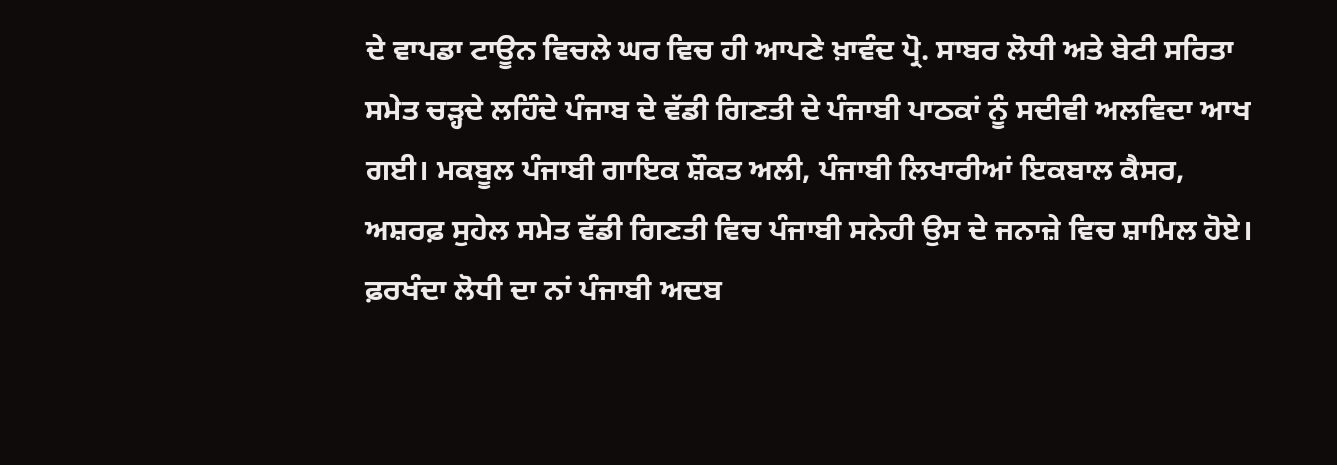ਦੇ ਵਾਪਡਾ ਟਾਊਨ ਵਿਚਲੇ ਘਰ ਵਿਚ ਹੀ ਆਪਣੇ ਖ਼ਾਵੰਦ ਪ੍ਰੋ. ਸਾਬਰ ਲੋਧੀ ਅਤੇ ਬੇਟੀ ਸਰਿਤਾ ਸਮੇਤ ਚੜ੍ਹਦੇ ਲਹਿੰਦੇ ਪੰਜਾਬ ਦੇ ਵੱਡੀ ਗਿਣਤੀ ਦੇ ਪੰਜਾਬੀ ਪਾਠਕਾਂ ਨੂੰ ਸਦੀਵੀ ਅਲਵਿਦਾ ਆਖ ਗਈ। ਮਕਬੂਲ ਪੰਜਾਬੀ ਗਾਇਕ ਸ਼ੌਕਤ ਅਲੀ, ਪੰਜਾਬੀ ਲਿਖਾਰੀਆਂ ਇਕਬਾਲ ਕੈਸਰ, ਅਸ਼ਰਫ਼ ਸੁਹੇਲ ਸਮੇਤ ਵੱਡੀ ਗਿਣਤੀ ਵਿਚ ਪੰਜਾਬੀ ਸਨੇਹੀ ਉਸ ਦੇ ਜਨਾਜ਼ੇ ਵਿਚ ਸ਼ਾਮਿਲ ਹੋਏ।
ਫ਼ਰਖੰਦਾ ਲੋਧੀ ਦਾ ਨਾਂ ਪੰਜਾਬੀ ਅਦਬ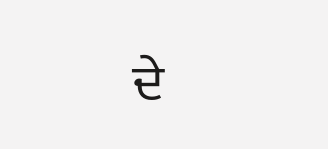ਦੇ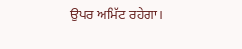ਉਪਰ ਅਮਿੱਟ ਰਹੇਗਾ।